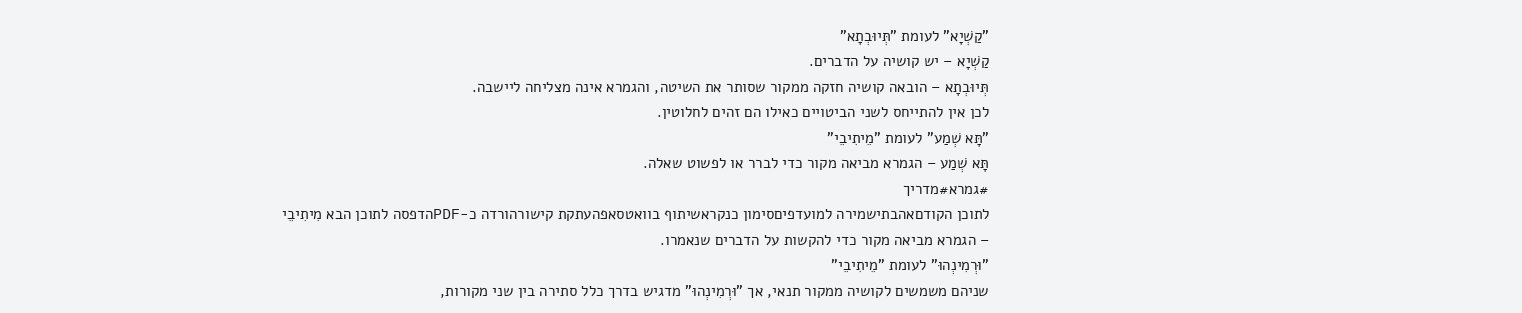"קַשְׁיָא" לעומת "תְּיוּבְתָא"
קַשְׁיָא – יש קושיה על הדברים.
תְּיוּבְתָא – הובאה קושיה חזקה ממקור שסותר את השיטה, והגמרא אינה מצליחה ליישבה.
לכן אין להתייחס לשני הביטויים כאילו הם זהים לחלוטין.
"תָּא שְׁמַע" לעומת "מֵיתִיבֵי"
תָּא שְׁמַע – הגמרא מביאה מקור כדי לברר או לפשוט שאלה.
#גמרא#מדריך
לתוכן הקודםאהבתישמירה למועדפיםסימון כנקראשיתוף בוואטסאפהעתקת קישורהורדה כ-PDFהדפסה לתוכן הבא מִיתִיבֵי – הגמרא מביאה מקור כדי להקשות על הדברים שנאמרו.
"וּרְמִינְהוּ" לעומת "מֵיתִיבֵי"
שניהם משמשים לקושיה ממקור תנאי, אך "וּרְמִינְהוּ" מדגיש בדרך כלל סתירה בין שני מקורות,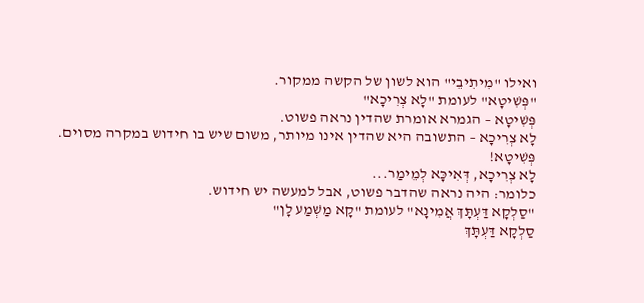ואילו "מִיתִיבֵי" הוא לשון של הקשה ממקור.
"פְּשִׁיטָא" לעומת "לָא צְרִיכָא"
פְּשִׁיטָא – הגמרא אומרת שהדין נראה פשוט.
לָא צְרִיכָא – התשובה היא שהדין אינו מיותר, משום שיש בו חידוש במקרה מסוים.
פְּשִׁיטָא!
לָא צְרִיכָא, דְּאִיכָּא לְמֵימַר...
כלומר: היה נראה שהדבר פשוט, אבל למעשה יש חידוש.
"סַלְקָא דַּעְתָּךְ אֲמִינָא" לעומת "קָא מַשְׁמַע לָן"
סַלְקָא דַּעְתָּךְ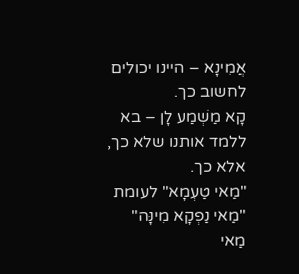אֲמִינָא – היינו יכולים לחשוב כך.
קָא מַשְׁמַע לָן – בא ללמד אותנו שלא כך, אלא כך.
"מַאי טַעְמָא" לעומת "מַאי נַפְקָא מִינָּה"
מַאי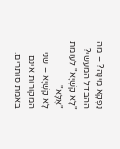נַפְקָא מִינָּה? – מה ההבדל המעשי?
"לָא קַשְׁיָא" לעומת "אֶלָּא"
לָא קַשְׁיָא – שני המקורות אינם באמת סותרים.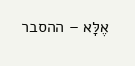אֶלָּא – ההסבר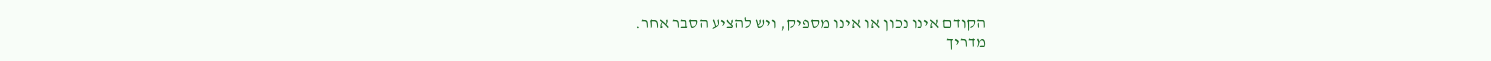הקודם אינו נכון או אינו מספיק, ויש להציע הסבר אחר.
מדריך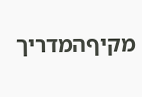מקיףהמדריך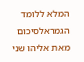המלא ללומד הגמראלסיכום
מאת אליהו שני